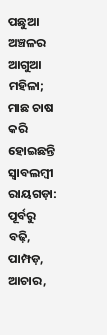ପଛୁଆ ଅଞ୍ଚଳର ଆଗୁଆ ମହିଳା; ମାଛ ଚାଷ କରି ହୋଇଛନ୍ତି ସ୍ବାବଲମ୍ବୀ
ରାୟଗଡ଼ା: ପୂର୍ବରୁ ବଢ଼ି, ପାମ୍ପଡ଼, ଆଚାର,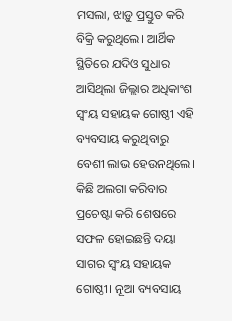ମସଲା, ଝାଡ଼ୁ ପ୍ରସ୍ତୁତ କରି ବିକ୍ରି କରୁଥିଲେ। ଆର୍ଥିକ ସ୍ଥିତିରେ ଯଦିଓ ସୁଧାର ଆସିଥିଲା ଜିଲ୍ଲାର ଅଧିକାଂଶ ସ୍ବଂୟ ସହାୟକ ଗୋଷ୍ଠୀ ଏହି ବ୍ୟବସାୟ କରୁଥିବାରୁ ବେଶୀ ଲାଭ ହେଉନଥିଲେ। କିଛି ଅଲଗା କରିବାର ପ୍ରଚେଷ୍ଟା କରି ଶେଷରେ ସଫଳ ହୋଇଛନ୍ତି ଦୟା ସାଗର ସ୍ବଂୟ ସହାୟକ ଗୋଷ୍ଠୀ। ନୂଆ ବ୍ୟବସାୟ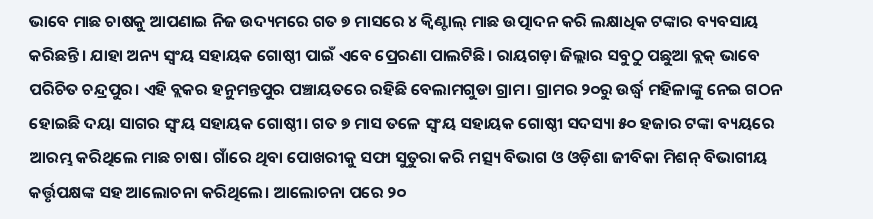ଭାବେ ମାଛ ଚାଷକୁ ଆପଣାଇ ନିଜ ଉଦ୍ୟମରେ ଗତ ୭ ମାସରେ ୪ କ୍ବିଣ୍ଟାଲ୍ ମାଛ ଉତ୍ପାଦନ କରି ଲକ୍ଷାଧିକ ଟଙ୍କାର ବ୍ୟବସାୟ କରିଛନ୍ତି। ଯାହା ଅନ୍ୟ ସ୍ବଂୟ ସହାୟକ ଗୋଷ୍ଠୀ ପାଇଁ ଏବେ ପ୍ରେରଣା ପାଲଟିଛି। ରାୟଗଡ଼ା ଜିଲ୍ଲାର ସବୁଠୁ ପଛୁଆ ବ୍ଲକ୍ ଭାବେ ପରିଚିତ ଚନ୍ଦ୍ରପୁର। ଏହି ବ୍ଲକର ହନୁମନ୍ତପୁର ପଞ୍ଚାୟତରେ ରହିଛି ବେଲାମଗୁଡା ଗ୍ରାମ। ଗ୍ରାମର ୨୦ରୁ ଉର୍ଦ୍ଧ୍ବ ମହିଳାଙ୍କୁ ନେଇ ଗଠନ ହୋଇଛି ଦୟା ସାଗର ସ୍ବଂୟ ସହାୟକ ଗୋଷ୍ଠୀ। ଗତ ୭ ମାସ ତଳେ ସ୍ବଂୟ ସହାୟକ ଗୋଷ୍ଠୀ ସଦସ୍ୟା ୫୦ ହଜାର ଟଙ୍କା ବ୍ୟୟରେ ଆରମ୍ଭ କରିଥିଲେ ମାଛ ଚାଷ। ଗାଁରେ ଥିବା ପୋଖରୀକୁ ସଫା ସୁତୁରା କରି ମତ୍ସ୍ୟ ବିଭାଗ ଓ ଓଡ଼ିଶା ଜୀବିକା ମିଶନ୍ ବିଭାଗୀୟ କର୍ତ୍ତୃପକ୍ଷଙ୍କ ସହ ଆଲୋଚନା କରିଥିଲେ। ଆଲୋଚନା ପରେ ୨୦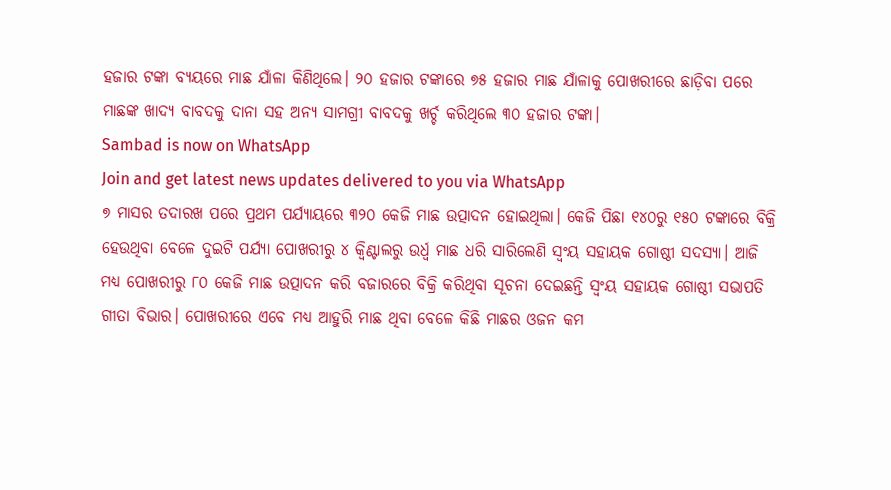ହଜାର ଟଙ୍କା ବ୍ୟୟରେ ମାଛ ଯାଁଳା କିଣିଥିଲେ। ୨୦ ହଜାର ଟଙ୍କାରେ ୭୫ ହଜାର ମାଛ ଯାଁଳାକୁ ପୋଖରୀରେ ଛାଡ଼ିବା ପରେ ମାଛଙ୍କ ଖାଦ୍ୟ ବାବଦକୁ ଦାନା ସହ ଅନ୍ୟ ସାମଗ୍ରୀ ବାବଦକୁ ଖର୍ଚ୍ଚ କରିଥିଲେ ୩୦ ହଜାର ଟଙ୍କା।
Sambad is now on WhatsApp
Join and get latest news updates delivered to you via WhatsApp
୭ ମାସର ତଦାରଖ ପରେ ପ୍ରଥମ ପର୍ଯ୍ୟାୟରେ ୩୨୦ କେଜି ମାଛ ଉତ୍ପାଦନ ହୋଇଥିଲା। କେଜି ପିଛା ୧୪୦ରୁ ୧୫୦ ଟଙ୍କାରେ ବିକ୍ରି ହେଉଥିବା ବେଳେ ଦୁଇଟି ପର୍ଯ୍ୟା ପୋଖରୀରୁ ୪ କ୍ବିଣ୍ଟାଲରୁ ଉର୍ଧ୍ବ ମାଛ ଧରି ସାରିଲେଣି ସ୍ବଂୟ ସହାୟକ ଗୋଷ୍ଠୀ ସଦସ୍ୟା। ଆଜି ମଧ୍ୟ ପୋଖରୀରୁ ୮୦ କେଜି ମାଛ ଉତ୍ପାଦନ କରି ବଜାରରେ ବିକ୍ରି କରିଥିବା ସୂଚନା ଦେଇଛନ୍ତି ସ୍ବଂୟ ସହାୟକ ଗୋଷ୍ଠୀ ସଭାପତି ଗୀତା ବିଭାର। ପୋଖରୀରେ ଏବେ ମଧ୍ୟ ଆହୁରି ମାଛ ଥିବା ବେଳେ କିଛି ମାଛର ଓଜନ କମ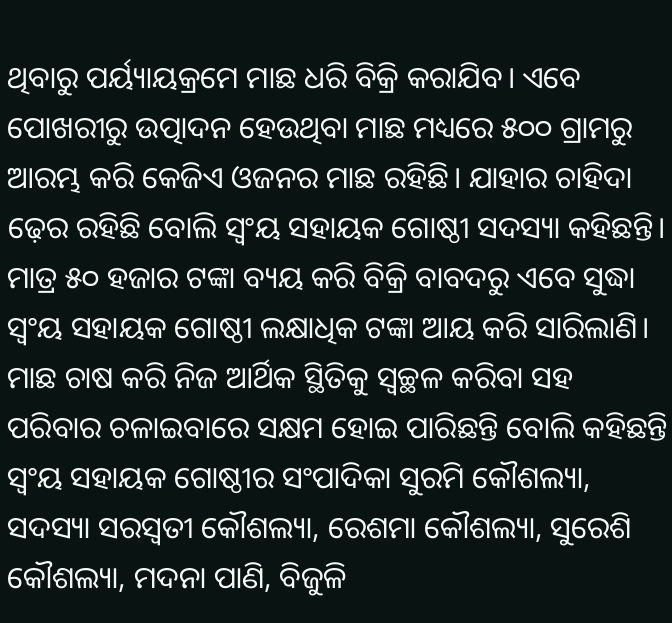ଥିବାରୁ ପର୍ୟ୍ୟାୟକ୍ରମେ ମାଛ ଧରି ବିକ୍ରି କରାଯିବ। ଏବେ ପୋଖରୀରୁ ଉତ୍ପାଦନ ହେଉଥିବା ମାଛ ମଧ୍ୟରେ ୫୦୦ ଗ୍ରାମରୁ ଆରମ୍ଭ କରି କେଜିଏ ଓଜନର ମାଛ ରହିଛି। ଯାହାର ଚାହିଦା ଢ଼େର ରହିଛି ବୋଲି ସ୍ବଂୟ ସହାୟକ ଗୋଷ୍ଠୀ ସଦସ୍ୟା କହିଛନ୍ତି। ମାତ୍ର ୫୦ ହଜାର ଟଙ୍କା ବ୍ୟୟ କରି ବିକ୍ରି ବାବଦରୁ ଏବେ ସୁଦ୍ଧା ସ୍ବଂୟ ସହାୟକ ଗୋଷ୍ଠୀ ଲକ୍ଷାଧିକ ଟଙ୍କା ଆୟ କରି ସାରିଲାଣି। ମାଛ ଚାଷ କରି ନିଜ ଆର୍ଥିକ ସ୍ଥିତିକୁ ସ୍ବଚ୍ଛଳ କରିବା ସହ ପରିବାର ଚଳାଇବାରେ ସକ୍ଷମ ହୋଇ ପାରିଛନ୍ତି ବୋଲି କହିଛନ୍ତି ସ୍ବଂୟ ସହାୟକ ଗୋଷ୍ଠୀର ସଂପାଦିକା ସୁରମି କୌଶଲ୍ୟା, ସଦସ୍ୟା ସରସ୍ବତୀ କୌଶଲ୍ୟା, ରେଶମା କୌଶଲ୍ୟା, ସୁରେଶି କୌଶଲ୍ୟା, ମଦନା ପାଣି, ବିଜୁଳି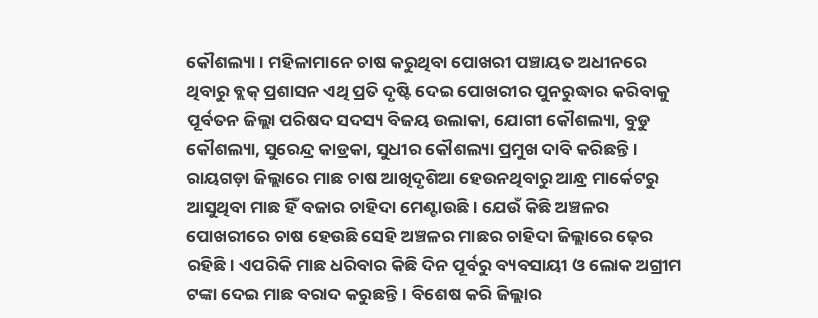କୌଶଲ୍ୟା। ମହିଳାମାନେ ଚାଷ କରୁଥିବା ପୋଖରୀ ପଞ୍ଚାୟତ ଅଧୀନରେ ଥିବାରୁ ବ୍ଲକ୍ ପ୍ରଶାସନ ଏଥି ପ୍ରତି ଦୃଷ୍ଟି ଦେଇ ପୋଖରୀର ପୁନରୁଦ୍ଧାର କରିବାକୁ ପୂର୍ବତନ ଜିଲ୍ଲା ପରିଷଦ ସଦସ୍ୟ ବିଜୟ ଉଲାକା, ଯୋଗୀ କୌଶଲ୍ୟା, ବୁଡୁ କୌଶଲ୍ୟା, ସୁରେନ୍ଦ୍ର କାଡ୍ରକା, ସୁଧୀର କୌଶଲ୍ୟା ପ୍ରମୁଖ ଦାବି କରିଛନ୍ତି। ରାୟଗଡ଼ା ଜିଲ୍ଲାରେ ମାଛ ଚାଷ ଆଖିଦୃଶିଆ ହେଉନଥିବାରୁ ଆନ୍ଧ୍ର ମାର୍କେଟରୁ ଆସୁଥିବା ମାଛ ହିଁ ବଜାର ଚାହିଦା ମେଣ୍ଟାଉଛି। ଯେଉଁ କିଛି ଅଞ୍ଚଳର ପୋଖରୀରେ ଚାଷ ହେଉଛି ସେହି ଅଞ୍ଚଳର ମାଛର ଚାହିଦା ଜିଲ୍ଲାରେ ଢ଼େର ରହିଛି। ଏପରିକି ମାଛ ଧରିବାର କିଛି ଦିନ ପୂର୍ବରୁ ବ୍ୟବସାୟୀ ଓ ଲୋକ ଅଗ୍ରୀମ ଟଙ୍କା ଦେଇ ମାଛ ବରାଦ କରୁଛନ୍ତି। ବିଶେଷ କରି ଜିଲ୍ଲାର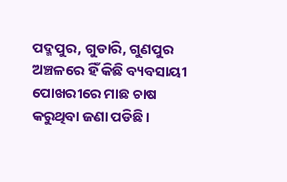ପଦ୍ମପୁର, ଗୁଡାରି, ଗୁଣପୁର ଅଞ୍ଚଳରେ ହିଁ କିଛି ବ୍ୟବସାୟୀ ପୋଖରୀରେ ମାଛ ଚାଷ କରୁଥିବା ଜଣା ପଡିଛି।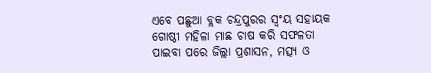ଏବେ ପଛୁଆ ବ୍ଲକ ଚନ୍ଦ୍ରପୁରର ସ୍ବଂୟ ସହାୟକ ଗୋଷ୍ଠୀ ମହିଳା ମାଛ ଚାଷ କରି ସଫଳତା ପାଇବା ପରେ ଜିଲ୍ଲା ପ୍ରଶାସନ, ମତ୍ସ୍ୟ ଓ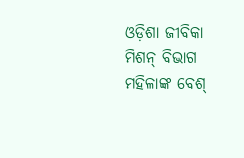ଓଡ଼ିଶା ଜୀବିକା ମିଶନ୍ ବିଭାଗ ମହିଳାଙ୍କ ବେଶ୍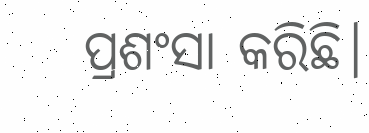ପ୍ରଶଂସା କରିଛି।